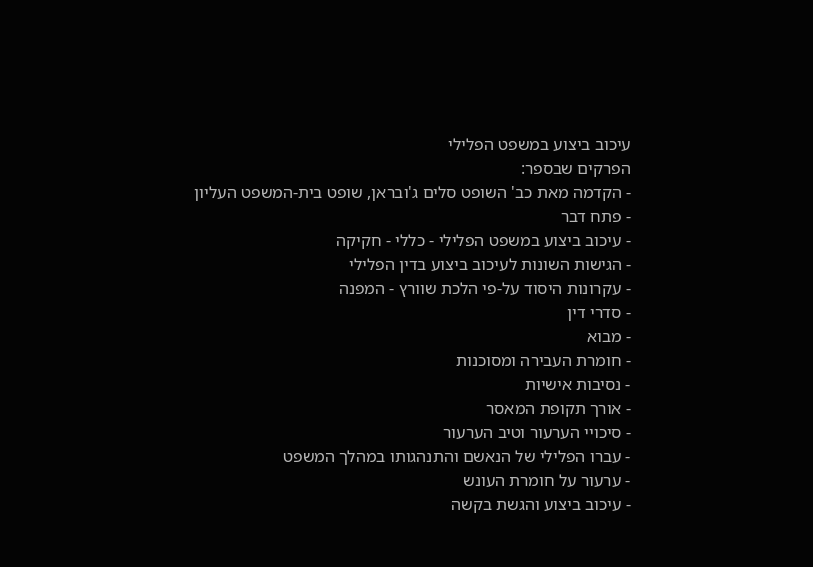עיכוב ביצוע במשפט הפלילי
הפרקים שבספר:
- הקדמה מאת כב' השופט סלים ג'ובראן, שופט בית-המשפט העליון
- פתח דבר
- עיכוב ביצוע במשפט הפלילי - כללי - חקיקה
- הגישות השונות לעיכוב ביצוע בדין הפלילי
- עקרונות היסוד על-פי הלכת שוורץ - המפנה
- סדרי דין
- מבוא
- חומרת העבירה ומסוכנות
- נסיבות אישיות
- אורך תקופת המאסר
- סיכויי הערעור וטיב הערעור
- עברו הפלילי של הנאשם והתנהגותו במהלך המשפט
- ערעור על חומרת העונש
- עיכוב ביצוע והגשת בקשה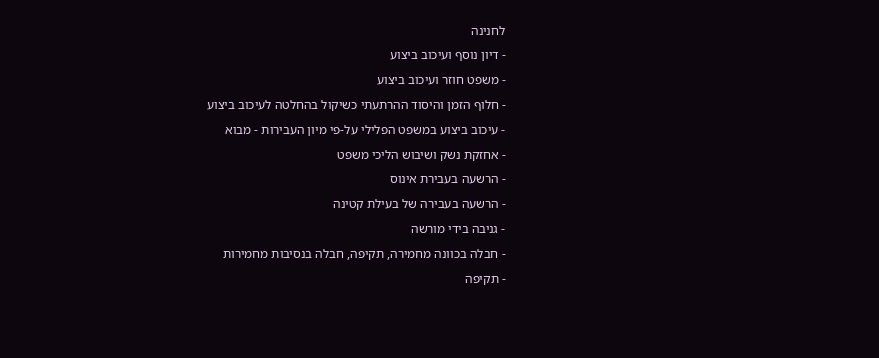לחנינה
- דיון נוסף ועיכוב ביצוע
- משפט חוזר ועיכוב ביצוע
- חלוף הזמן והיסוד ההרתעתי כשיקול בהחלטה לעיכוב ביצוע
- עיכוב ביצוע במשפט הפלילי על-פי מיון העבירות - מבוא
- אחזקת נשק ושיבוש הליכי משפט
- הרשעה בעבירת אינוס
- הרשעה בעבירה של בעילת קטינה
- גניבה בידי מורשה
- חבלה בכוונה מחמירה, תקיפה, חבלה בנסיבות מחמירות
- תקיפה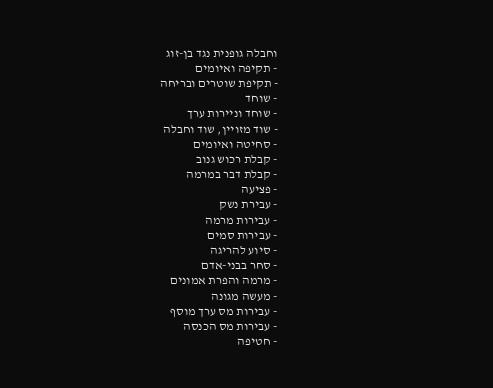וחבלה גופנית נגד בן-זוג
- תקיפה ואיומים
- תקיפת שוטרים ובריחה
- שוחד
- שוחד וניירות ערך
- שוד מזויין, שוד וחבלה
- סחיטה ואיומים
- קבלת רכוש גנוב
- קבלת דבר במרמה
- פציעה
- עבירת נשק
- עבירות מרמה
- עבירות סמים
- סיוע להריגה
- סחר בבני-אדם
- מרמה והפרת אמונים
- מעשה מגונה
- עבירות מס ערך מוסף
- עבירות מס הכנסה
- חטיפה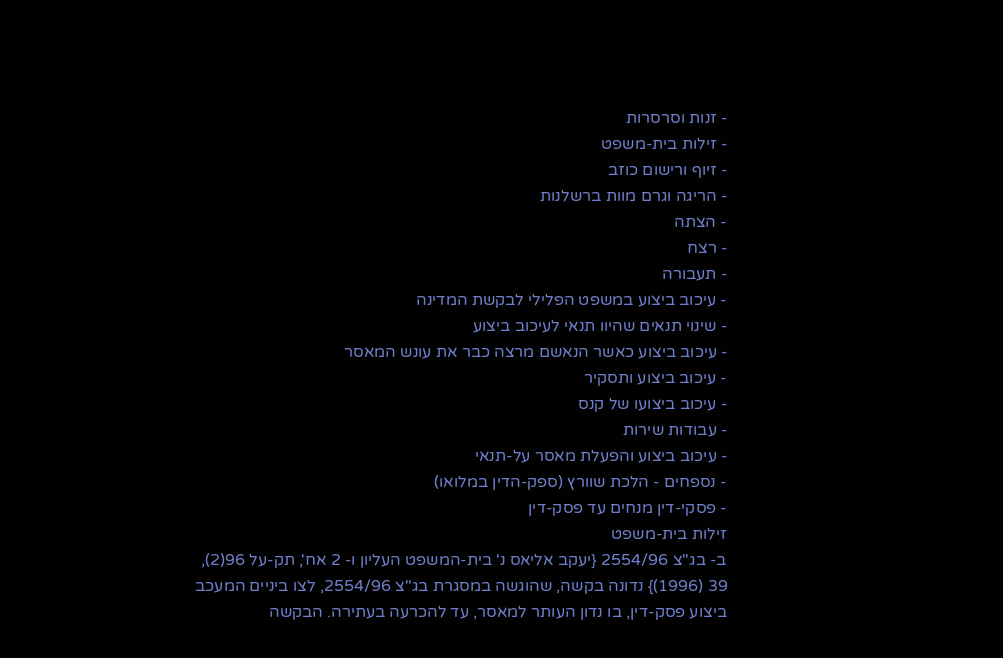- זנות וסרסרות
- זילות בית-משפט
- זיוף ורישום כוזב
- הריגה וגרם מוות ברשלנות
- הצתה
- רצח
- תעבורה
- עיכוב ביצוע במשפט הפלילי לבקשת המדינה
- שינוי תנאים שהיוו תנאי לעיכוב ביצוע
- עיכוב ביצוע כאשר הנאשם מרצה כבר את עונש המאסר
- עיכוב ביצוע ותסקיר
- עיכוב ביצועו של קנס
- עבודות שירות
- עיכוב ביצוע והפעלת מאסר על-תנאי
- נספחים - הלכת שוורץ (ספק-הדין במלואו)
- פסקי-דין מנחים עד פסק-דין
זילות בית-משפט
ב- בג"צ 2554/96 {יעקב אליאס נ' בית-המשפט העליון ו- 2 אח', תק-על 96(2), 39 (1996)} נדונה בקשה, שהוגשה במסגרת בג"צ 2554/96, לצו ביניים המעכב ביצוע פסק-דין, בו נדון העותר למאסר, עד להכרעה בעתירה. הבקשה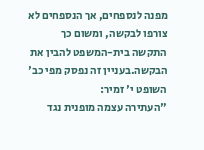מפנה לנספחים, אך הנספחים לא צורפו לבקשה, ומשום כך התקשה בית-המשפט להבין את הבקשה.בעניין זה נפסק מפי כב' השופט י' זמיר:
"העתירה עצמה מופנית נגד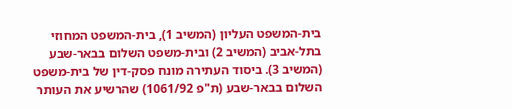בית-המשפט העליון (המשיב 1), בית-המשפט המחוזי בתל-אביב (המשיב 2) ובית-משפט השלום בבאר-שבע (המשיב 3). ביסוד העתירה מונח פסק-דין של בית-משפט השלום בבאר-שבע (ת"פ 1061/92) שהרשיע את העותר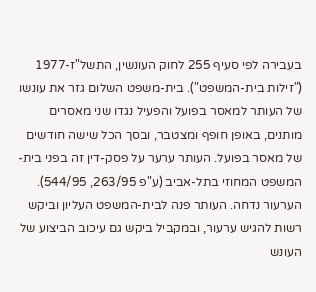בעבירה לפי סעיף 255 לחוק העונשין, התשל"ז-1977 ("זילות בית-המשפט"). בית-משפט השלום גזר את עונשו של העותר למאסר בפועל והפעיל נגדו שני מאסרים מותנים, באופן חופף ומצטבר, ובסך הכל שישה חודשים של מאסר בפועל. העותר ערער על פסק-דין זה בפני בית-המשפט המחוזי בתל-אביב (ע"פ 263/95, 544/95). הערעור נדחה. העותר פנה לבית-המשפט העליון וביקש רשות להגיש ערעור, ובמקביל ביקש גם עיכוב הביצוע של העונש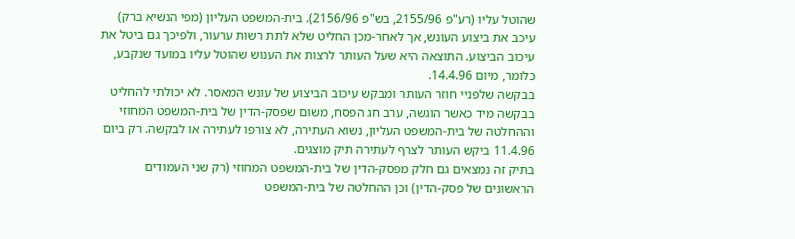שהוטל עליו (רע"פ 2155/96, בש"פ 2156/96). בית-המשפט העליון (מפי הנשיא ברק) עיכב את ביצוע העונש, אך לאחר-מכן החליט שלא לתת רשות ערעור, ולפיכך גם ביטל את עיכוב הביצוע. התוצאה היא שעל העותר לרצות את הענוש שהוטל עליו במועד שנקבע, כלומר, מיום 14.4.96.
בבקשה שלפניי חוזר העותר ומבקש עיכוב הביצוע של עונש המאסר. לא יכולתי להחליט בבקשה מיד כאשר הוגשה, ערב חג הפסח, משום שפסק-הדין של בית-המשפט המחוזי וההחלטה של בית-המשפט העליון, נשוא העתירה, לא צורפו לעתירה או לבקשה. רק ביום 11.4.96 ביקש העותר לצרף לעתירה תיק מוצגים.
בתיק זה נמצאים גם חלק מפסק-הדין של בית-המשפט המחוזי (רק שני העמודים הראשונים של פסק-הדין) וכן ההחלטה של בית-המשפט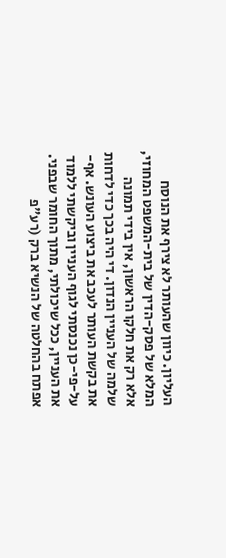העליון. כיוון שהעותר לא צירף את הנוסח המלא של פסק-הדין של בית-המשפט המחוזי, אלא רק את חלקו הראשון, אין בידי תמונה שלמה של העניין הנדון. די היה בכך כדי לדחות את בקשת העותר לעכב את ביצוע העונש. אף-על-פי-כן נכנסתי לגוף העניין וביקשתי ללמוד את העניין, ככל שיכולתי, מתוך החומר שבפני.
אפתח בהחלטה של הנשיא ברק (רע"פ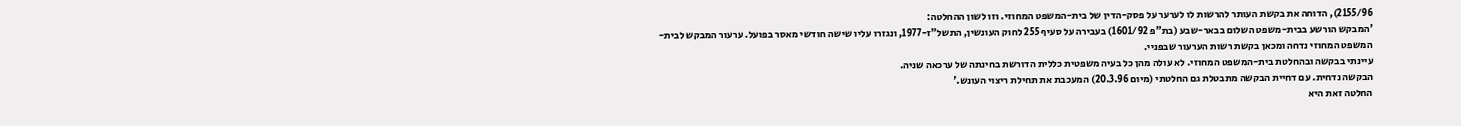2155/96), הדוחה את בקשת העותר להרשות לו לערער על פסק-הדין של בית-המשפט המחוזי. וזו לשון ההחלטה:
'המבקש הורשע בבית-משפט השלום בבאר-שבע (בת"פ 1601/92) בעבירה על סעיף 255 לחוק העונשין, התשל"ז-1977, ונגזרו עליו שישה חודשי מאסר בפועל. ערעור המבקש לבית-המשפט המחוזי נדחה ומכאן בקשת רשות הערעור שבפניי.
עיינתי בבקשה ובהחלטת בית-המשפט המחוזי. לא עולה מהן כל בעיה משפטית כללית הדורשת בחינתה של ערכאה שניה.
הבקשה נדחית. עם דחיית הבקשה מתבטלת גם החלטתי (מיום 20.3.96) המעכבת את תחילת ריצוי העונש.'
החלטה זאת היא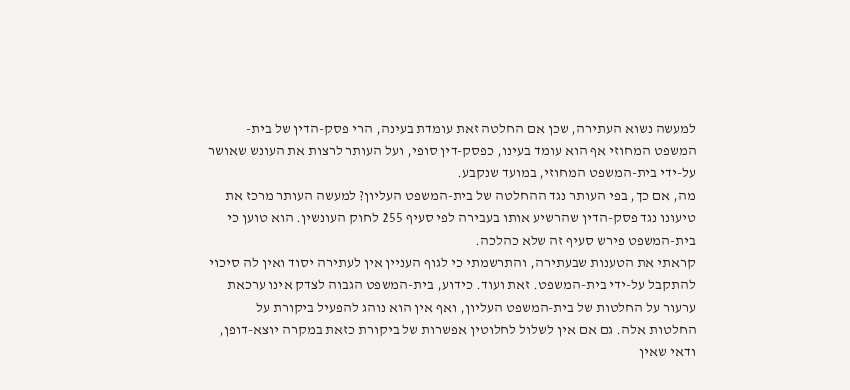למעשה נשוא העתירה, שכן אם החלטה זאת עומדת בעינה, הרי פסק-הדין של בית-המשפט המחוזי אף הוא עומד בעינו, כפסק-דין סופי, ועל העותר לרצות את העונש שאושר על-ידי בית-המשפט המחוזי, במועד שנקבע.
מה, אם כך, בפי העותר נגד ההחלטה של בית-המשפט העליון? למעשה העותר מרכז את טיעונו נגד פסק-הדין שהרשיע אותו בעבירה לפי סעיף 255 לחוק העונשין. הוא טוען כי בית-המשפט פירש סעיף זה שלא כהלכה.
קראתי את הטענות שבעתירה, והתרשמתי כי לגוף העניין אין לעתירה יסוד ואין לה סיכוי להתקבל על-ידי בית-המשפט. זאת ועוד. כידוע, בית-המשפט הגבוה לצדק אינו ערכאת ערעור על החלטות של בית-המשפט העליון, ואף אין הוא נוהג להפעיל ביקורת על החלטות אלה. גם אם אין לשלול לחלוטין אפשרות של ביקורת כזאת במקרה יוצא-דופן, ודאי שאין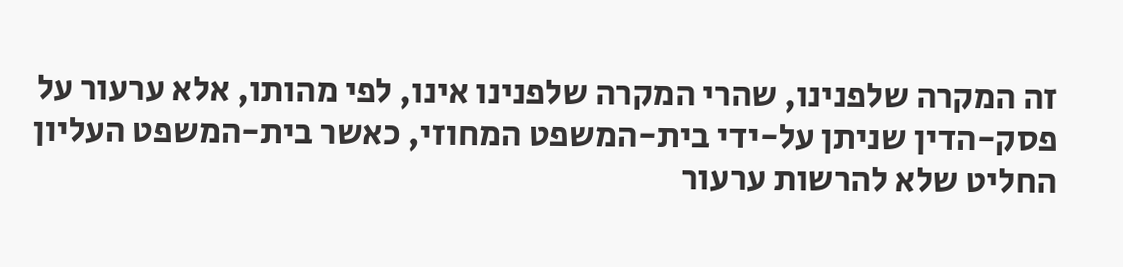זה המקרה שלפנינו, שהרי המקרה שלפנינו אינו, לפי מהותו, אלא ערעור על פסק-הדין שניתן על-ידי בית-המשפט המחוזי, כאשר בית-המשפט העליון החליט שלא להרשות ערעור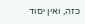כזה, ואין יסוד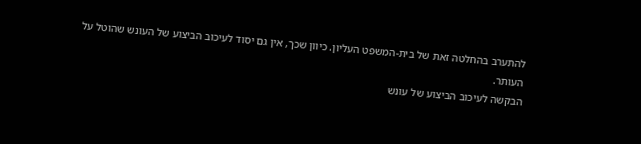להתערב בהחלטה זאת של בית-המשפט העליון. כיוון שכך, אין גם יסוד לעיכוב הביצוע של העונש שהוטל על העותר.
הבקשה לעיכוב הביצוע של עונש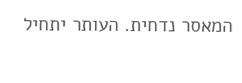המאסר נדחית. העותר יתחיל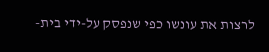לרצות את עונשו כפי שנפסק על-ידי בית-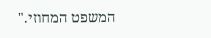המשפט המחוזי."